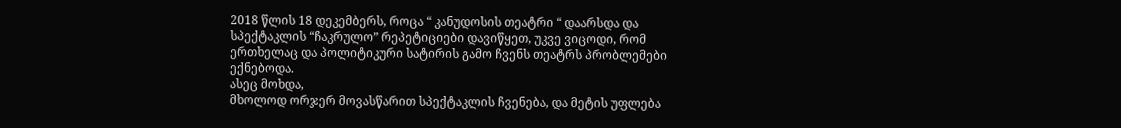2018 წლის 18 დეკემბერს, როცა “ კანუდოსის თეატრი “ დაარსდა და სპექტაკლის “ჩაკრულო” რეპეტიციები დავიწყეთ, უკვე ვიცოდი, რომ ერთხელაც და პოლიტიკური სატირის გამო ჩვენს თეატრს პრობლემები ექნებოდა.
ასეც მოხდა,
მხოლოდ ორჯერ მოვასწარით სპექტაკლის ჩვენება, და მეტის უფლება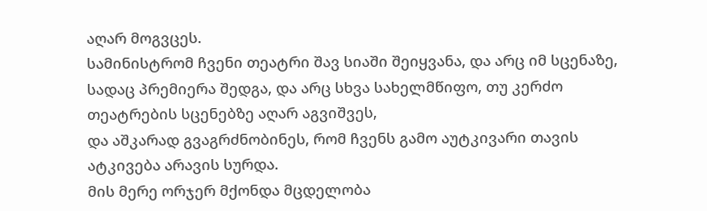აღარ მოგვცეს.
სამინისტრომ ჩვენი თეატრი შავ სიაში შეიყვანა, და არც იმ სცენაზე, სადაც პრემიერა შედგა, და არც სხვა სახელმწიფო, თუ კერძო თეატრების სცენებზე აღარ აგვიშვეს,
და აშკარად გვაგრძნობინეს, რომ ჩვენს გამო აუტკივარი თავის ატკივება არავის სურდა.
მის მერე ორჯერ მქონდა მცდელობა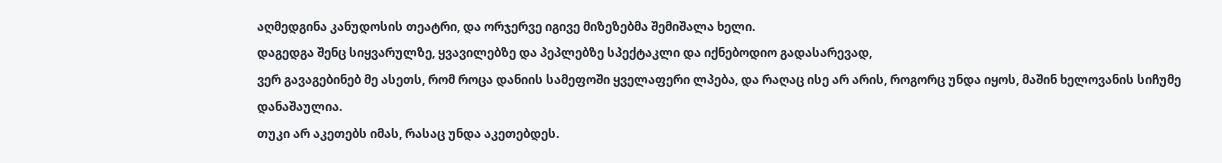აღმედგინა კანუდოსის თეატრი, და ორჯერვე იგივე მიზეზებმა შემიშალა ხელი.
დაგედგა შენც სიყვარულზე, ყვავილებზე და პეპლებზე სპექტაკლი და იქნებოდიო გადასარევად,
ვერ გავაგებინებ მე ასეთს, რომ როცა დანიის სამეფოში ყველაფერი ლპება, და რაღაც ისე არ არის, როგორც უნდა იყოს, მაშინ ხელოვანის სიჩუმე დანაშაულია.
თუკი არ აკეთებს იმას, რასაც უნდა აკეთებდეს.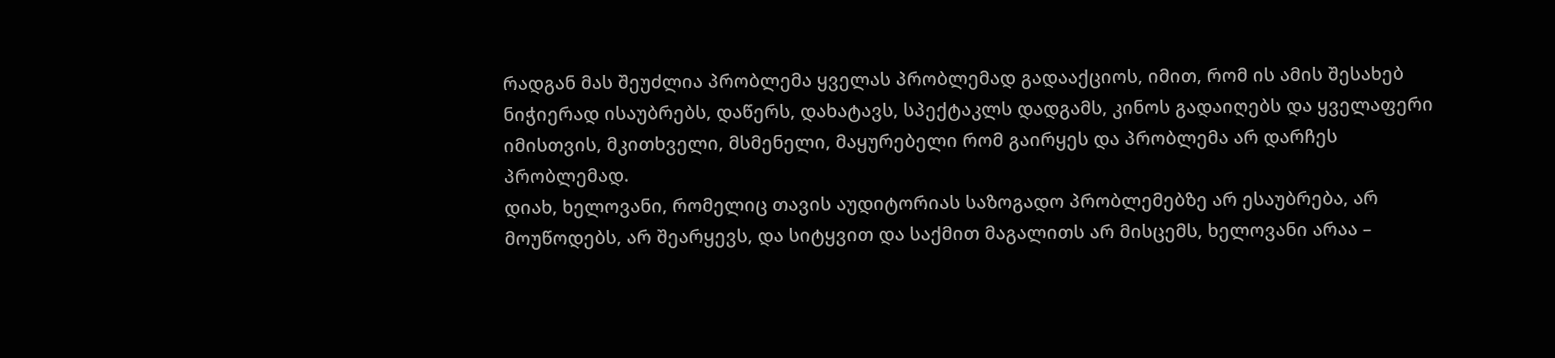რადგან მას შეუძლია პრობლემა ყველას პრობლემად გადააქციოს, იმით, რომ ის ამის შესახებ ნიჭიერად ისაუბრებს, დაწერს, დახატავს, სპექტაკლს დადგამს, კინოს გადაიღებს და ყველაფერი იმისთვის, მკითხველი, მსმენელი, მაყურებელი რომ გაირყეს და პრობლემა არ დარჩეს პრობლემად.
დიახ, ხელოვანი, რომელიც თავის აუდიტორიას საზოგადო პრობლემებზე არ ესაუბრება, არ მოუწოდებს, არ შეარყევს, და სიტყვით და საქმით მაგალითს არ მისცემს, ხელოვანი არაა –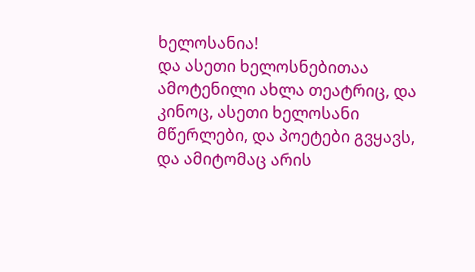ხელოსანია!
და ასეთი ხელოსნებითაა ამოტენილი ახლა თეატრიც, და კინოც, ასეთი ხელოსანი მწერლები, და პოეტები გვყავს, და ამიტომაც არის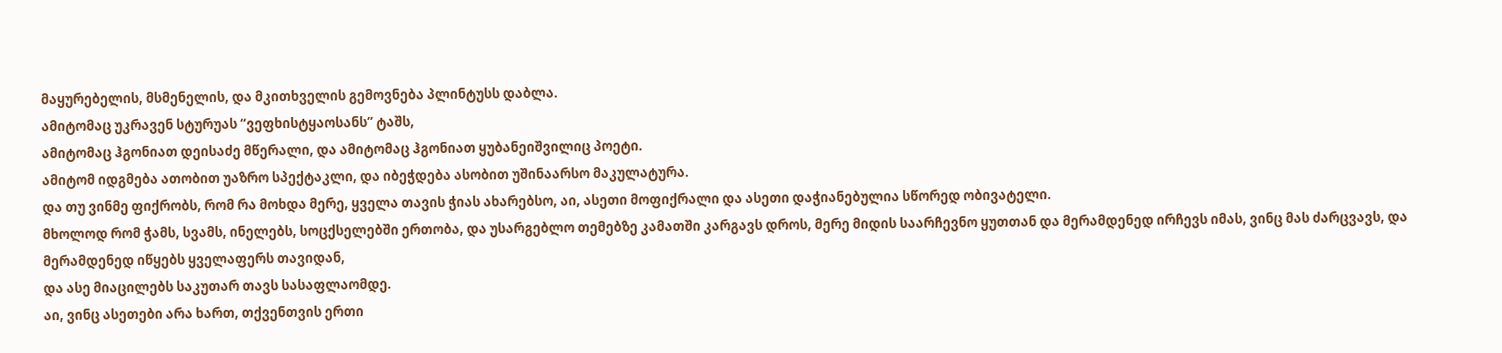მაყურებელის, მსმენელის, და მკითხველის გემოვნება პლინტუსს დაბლა.
ამიტომაც უკრავენ სტურუას “ვეფხისტყაოსანს” ტაშს,
ამიტომაც ჰგონიათ დეისაძე მწერალი, და ამიტომაც ჰგონიათ ყუბანეიშვილიც პოეტი.
ამიტომ იდგმება ათობით უაზრო სპექტაკლი, და იბეჭდება ასობით უშინაარსო მაკულატურა.
და თუ ვინმე ფიქრობს, რომ რა მოხდა მერე, ყველა თავის ჭიას ახარებსო, აი, ასეთი მოფიქრალი და ასეთი დაჭიანებულია სწორედ ობივატელი.
მხოლოდ რომ ჭამს, სვამს, ინელებს, სოცქსელებში ერთობა, და უსარგებლო თემებზე კამათში კარგავს დროს, მერე მიდის საარჩევნო ყუთთან და მერამდენედ ირჩევს იმას, ვინც მას ძარცვავს, და მერამდენედ იწყებს ყველაფერს თავიდან,
და ასე მიაცილებს საკუთარ თავს სასაფლაომდე.
აი, ვინც ასეთები არა ხართ, თქვენთვის ერთი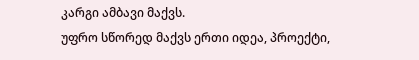კარგი ამბავი მაქვს.
უფრო სწორედ მაქვს ერთი იდეა, პროექტი,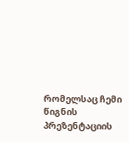რომელსაც ჩემი წიგნის პრეზენტაციის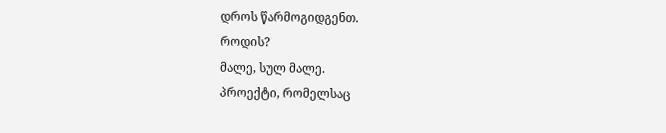დროს წარმოგიდგენთ.
როდის?
მალე, სულ მალე.
პროექტი, რომელსაც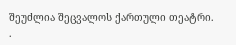შეუძლია შეცვალოს ქართული თეატრი.
.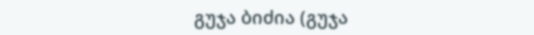გუჯა ბიძია (გუჯა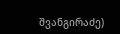შვანგირაძე)